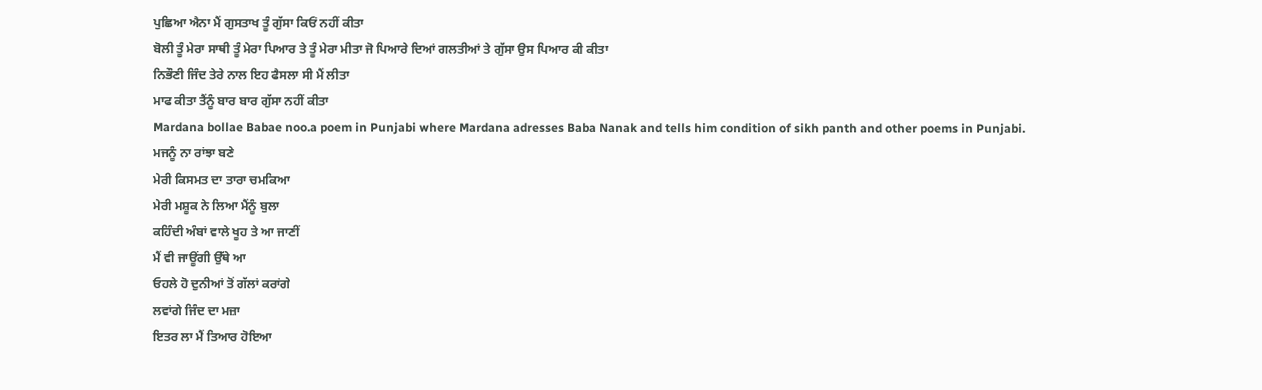ਪੁਛਿਆ ਐਨਾ ਮੈਂ ਗੁਸਤਾਖ ਤੂੰ ਗੁੱਸਾ ਕਿਓਂ ਨਹੀਂ ਕੀਤਾ
ਬੋਲੀ ਤੂੰ ਮੇਰਾ ਸਾਥੀ ਤੂੰ ਮੇਰਾ ਪਿਆਰ ਤੇ ਤੂੰ ਮੇਰਾ ਮੀਤਾ ਜੋ ਪਿਆਰੇ ਦਿਆਂ ਗਲਤੀਆਂ ਤੇ ਗੁੱਸਾ ਉਸ ਪਿਆਰ ਕੀ ਕੀਤਾ
ਨਿਭੌਣੀ ਜਿੰਦ ਤੇਰੇ ਨਾਲ ਇਹ ਫੈਸਲਾ ਸੀ ਮੈਂ ਲੀਤਾ
ਮਾਫ ਕੀਤਾ ਤੈਂਨੂੰ ਬਾਰ ਬਾਰ ਗੁੱਸਾ ਨਹੀਂ ਕੀਤਾ
Mardana bollae Babae noo.a poem in Punjabi where Mardana adresses Baba Nanak and tells him condition of sikh panth and other poems in Punjabi.
ਮਜਨੂੰ ਨਾ ਰਾਂਝਾ ਬਣੇ
ਮੇਰੀ ਕਿਸਮਤ ਦਾ ਤਾਰਾ ਚਮਕਿਆ
ਮੇਰੀ ਮਸ਼ੂਕ ਨੇ ਲਿਆ ਮੈਂਨੂੰ ਬੁਲਾ
ਕਹਿੰਦੀ ਅੰਬਾਂ ਵਾਲੇ ਖੂਹ ਤੇ ਆ ਜਾਣੀਂ
ਮੈਂ ਵੀ ਜਾਊਂਗੀ ਉੱਥੇ ਆ
ਓਹਲੇ ਹੋ ਦੁਨੀਆਂ ਤੋਂ ਗੱਲਾਂ ਕਰਾਂਗੇ
ਲਵਾਂਗੇ ਜਿੰਦ ਦਾ ਮਜ਼ਾ
ਇਤਰ ਲਾ ਮੈਂ ਤਿਆਰ ਹੋਇਆ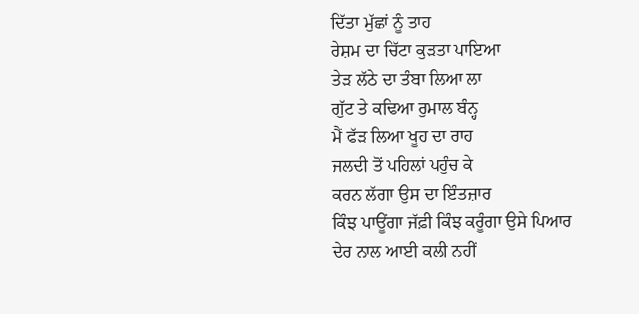ਦਿੱਤਾ ਮੁੱਛਾਂ ਨੂੰ ਤਾਹ
ਰੇਸ਼ਮ ਦਾ ਚਿੱਟਾ ਕੁੜਤਾ ਪਾਇਆ
ਤੇੜ ਲੱਠੇ ਦਾ ਤੰਬਾ ਲਿਆ ਲਾ
ਗੁੱਟ ਤੇ ਕਢਿਆ ਰੁਮਾਲ ਬੰਨ੍ਹ
ਮੈਂ ਫੱੜ ਲਿਆ ਖੂਹ ਦਾ ਰਾਹ
ਜਲਦੀ ਤੋਂ ਪਹਿਲਾਂ ਪਹੁੰਚ ਕੇ
ਕਰਨ ਲੱਗਾ ਉਸ ਦਾ ਇੰਤਜ਼ਾਰ
ਕਿੰਝ ਪਾਊਂਗਾ ਜੱਫ਼ੀ ਕਿੰਝ ਕਰੂੰਗਾ ਉਸੇ ਪਿਆਰ
ਦੇਰ ਨਾਲ ਆਈ ਕਲੀ ਨਹੀਂ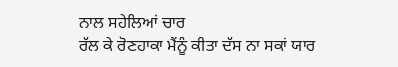ਨਾਲ ਸਹੇਲਿਆਂ ਚਾਰ
ਰੱਲ ਕੇ ਰੋਣਹਾਕਾ ਮੈਂਨੂੰ ਕੀਤਾ ਦੱਸ ਨਾ ਸਕਾਂ ਯਾਰ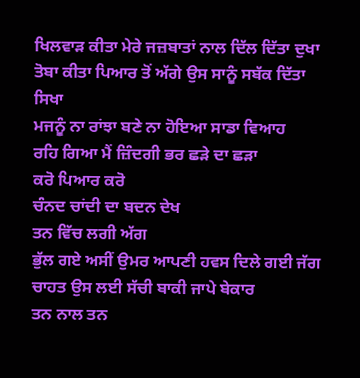ਖਿਲਵਾੜ ਕੀਤਾ ਮੇਰੇ ਜਜ਼ਬਾਤਾਂ ਨਾਲ ਦਿੱਲ ਦਿੱਤਾ ਦੁਖਾ
ਤੋਬਾ ਕੀਤਾ ਪਿਆਰ ਤੋਂ ਅੱਗੇ ਉਸ ਸਾਨੂੰ ਸਬੱਕ ਦਿੱਤਾ ਸਿਖਾ
ਮਜਨੂੰ ਨਾ ਰਾਂਝਾ ਬਣੇ ਨਾ ਹੋਇਆ ਸਾਡਾ ਵਿਆਹ
ਰਹਿ ਗਿਆ ਮੈਂ ਜ਼ਿੰਦਗੀ ਭਰ ਛੜੇ ਦਾ ਛੜਾ
ਕਰੋ ਪਿਆਰ ਕਰੋ
ਚੰਨਦ ਚਾਂਦੀ ਦਾ ਬਦਨ ਦੇਖ
ਤਨ ਵਿੱਚ ਲਗੀ ਅੱਗ
ਭੁੱਲ ਗਏ ਅਸੀਂ ਉਮਰ ਆਪਣੀ ਹਵਸ ਦਿਲੇ ਗਈ ਜੱਗ
ਚਾਹਤ ਉਸ ਲਈ ਸੱਚੀ ਬਾਕੀ ਜਾਪੇ ਬੇਕਾਰ
ਤਨ ਨਾਲ ਤਨ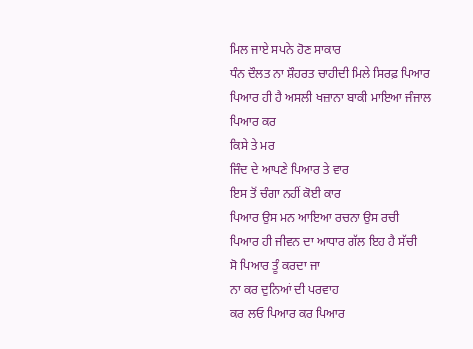ਮਿਲ ਜਾਏ ਸਪਨੇ ਹੋਣ ਸਾਕਾਰ
ਧੰਨ ਦੌਲਤ ਨਾ ਸ਼ੌਹਰਤ ਚਾਹੀਦੀ ਮਿਲੇ ਸਿਰਫ਼ ਪਿਆਰ
ਪਿਆਰ ਹੀ ਹੈ ਅਸਲੀ ਖਜ਼ਾਨਾ ਬਾਕੀ ਮਾਇਆ ਜੰਜਾਲ
ਪਿਆਰ ਕਰ
ਕਿਸੇ ਤੇ ਮਰ
ਜਿੰਦ ਦੇ ਆਪਣੇ ਪਿਆਰ ਤੇ ਵਾਰ
ਇਸ ਤੋਂ ਚੰਗਾ ਨਹੀਂ ਕੋਈ ਕਾਰ
ਪਿਆਰ ਉਸ ਮਨ ਆਇਆ ਰਚਨਾ ਉਸ ਰਚੀ
ਪਿਆਰ ਹੀ ਜੀਵਨ ਦਾ ਆਧਾਰ ਗੱਲ ਇਹ ਹੈ ਸੱਚੀ
ਸੋ ਪਿਆਰ ਤੂੰ ਕਰਦਾ ਜਾ
ਨਾ ਕਰ ਦੁਨਿਆਂ ਦੀ ਪਰਵਾਹ
ਕਰ ਲਓ ਪਿਆਰ ਕਰ ਪਿਆਰ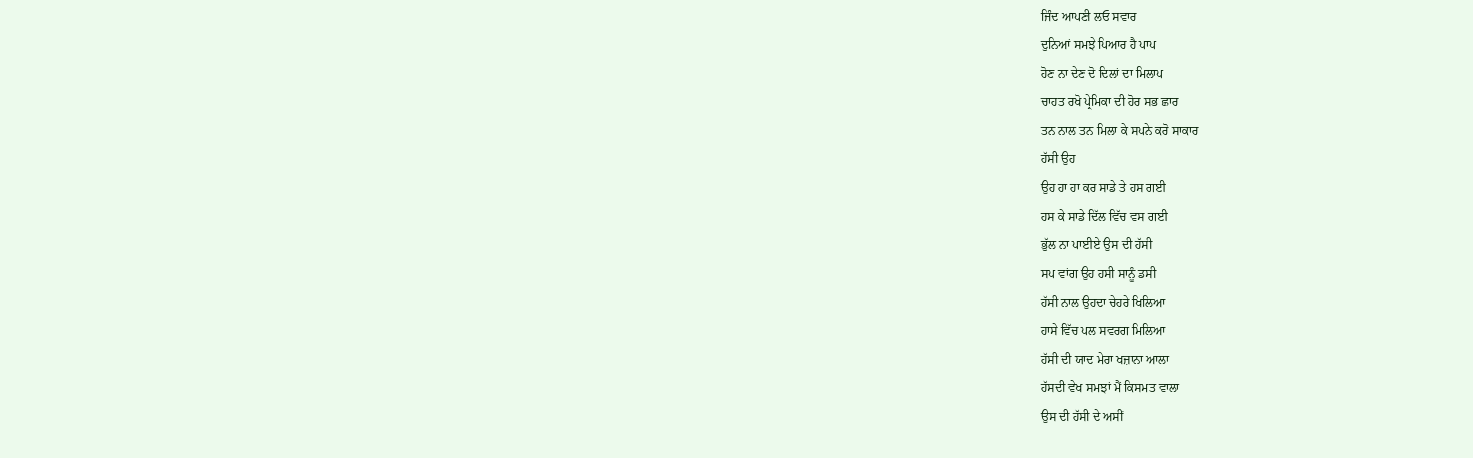ਜਿੰਦ ਆਪਣੀ ਲਓ ਸਵਾਰ
ਦੁਨਿਆਂ ਸਮਝੇ ਪਿਆਰ ਹੈ ਪਾਪ
ਹੋਣ ਨਾ ਦੇਣ ਦੋ ਦਿਲਾਂ ਦਾ ਮਿਲਾਪ
ਚਾਹਤ ਰਖੋ ਪ੍ਰੇਮਿਕਾ ਦੀ ਹੋਰ ਸਭ ਛਾਰ
ਤਨ ਨਾਲ ਤਨ ਮਿਲਾ ਕੇ ਸਪਨੇ ਕਰੋ ਸਾਕਾਰ
ਹੱਸੀ ਉਹ
ਉਹ ਹਾ ਹਾ ਕਰ ਸਾਡੇ ਤੇ ਹਸ ਗਈ
ਹਸ ਕੇ ਸਾਡੇ ਦਿੱਲ ਵਿੱਚ ਵਸ ਗਈ
ਭੁੱਲ ਨਾ ਪਾਈਏ ਉਸ ਦੀ ਹੱਸੀ
ਸਪ ਵਾਂਗ ਉਹ ਹਸੀ ਸਾਨੂੰ ਡਸੀ
ਹੱਸੀ ਨਾਲ ਉਹਦਾ ਚੇਹਰੇ ਖਿਲਿਆ
ਹਾਸੇ ਵਿੱਚ ਪਲ ਸਵਰਗ ਮਿਲਿਆ
ਹੱਸੀ ਦੀ ਯਾਦ ਮੇਰਾ ਖਜ਼ਾਨਾ ਆਲਾ
ਹੱਸਦੀ ਵੇਖ ਸਮਝਾਂ ਮੈਂ ਕਿਸਮਤ ਵਾਲਾ
ਉਸ ਦੀ ਹੱਸੀ ਦੇ ਅਸੀਂ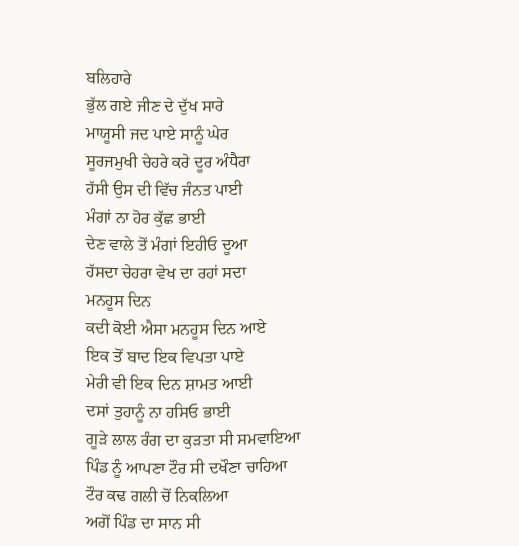ਬਲਿਹਾਰੇ
ਭੁੱਲ ਗਏ ਜੀਣ ਦੇ ਦੁੱਖ ਸਾਰੇ
ਮਾਯੂਸੀ ਜਦ ਪਾਏ ਸਾਨੂੰ ਘੇਰ
ਸੂਰਜਮੁਖੀ ਚੇਹਰੇ ਕਰੇ ਦੂਰ ਅੰਧੈਰਾ
ਹੱਸੀ ਉਸ ਦੀ ਵਿੱਚ ਜੰਨਤ ਪਾਈ
ਮੰਗਾਂ ਨਾ ਹੋਰ ਕੁੱਛ ਭਾਈ
ਦੇਣ ਵਾਲੇ ਤੋਂ ਮੰਗਾਂ ਇਹੀਓ ਦੂਆ
ਹੱਸਦਾ ਚੇਹਰਾ ਵੇਖ ਦਾ ਰਹਾਂ ਸਦਾ
ਮਨਹੂਸ ਦਿਨ
ਕਦੀ ਕੋਈ ਐਸਾ ਮਨਹੂਸ ਦਿਨ ਆਏ
ਇਕ ਤੋਂ ਬਾਦ ਇਕ ਵਿਪਤਾ ਪਾਏ
ਮੇਰੀ ਵੀ ਇਕ ਦਿਨ ਸ਼ਾਮਤ ਆਈ
ਦਸਾਂ ਤੁਹਾਨੂੰ ਨਾ ਹਸਿਓ ਭਾਈ
ਗੂੜੇ ਲਾਲ ਰੰਗ ਦਾ ਕੁੜਤਾ ਸੀ ਸਮਵਾਇਆ
ਪਿੰਡ ਨੂੰ ਆਪਣਾ ਟੌਰ ਸੀ ਦਖੌਣਾ ਚਾਹਿਆ
ਟੌਰ ਕਢ ਗਲੀ ਚੋਂ ਨਿਕਲਿਆ
ਅਗੋਂ ਪਿੰਡ ਦਾ ਸਾਨ ਸੀ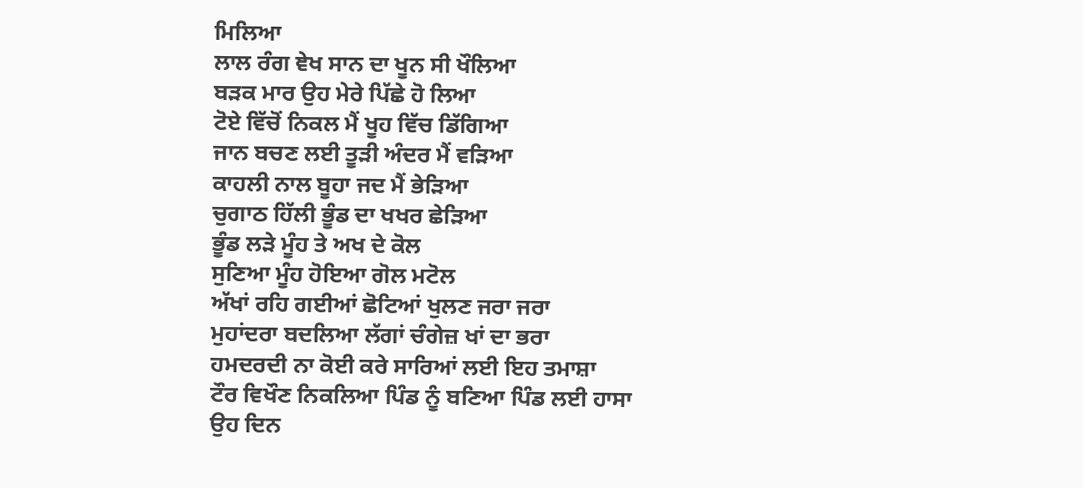ਮਿਲਿਆ
ਲਾਲ ਰੰਗ ਞੇਖ ਸਾਨ ਦਾ ਖੂਨ ਸੀ ਖੌਲਿਆ
ਬੜਕ ਮਾਰ ਉਹ ਮੇਰੇ ਪਿੱਛੇ ਹੋ ਲਿਆ
ਟੋਏ ਵਿੱਚੋਂ ਨਿਕਲ ਮੈਂ ਖੂਹ ਵਿੱਚ ਡਿੱਗਿਆ
ਜਾਨ ਬਚਣ ਲਈ ਤੂੜੀ ਅੰਦਰ ਮੈਂ ਵੜਿਆ
ਕਾਹਲੀ ਨਾਲ ਬੂਹਾ ਜਦ ਮੈਂ ਭੇੜਿਆ
ਚੁਗਾਠ ਹਿੱਲੀ ਭੂੰਡ ਦਾ ਖਖਰ ਛੇੜਿਆ
ਭੂੰਡ ਲੜੇ ਮੂੰਹ ਤੇ ਅਖ ਦੇ ਕੋਲ
ਸੁਣਿਆ ਮੂੰਹ ਹੋਇਆ ਗੋਲ ਮਟੋਲ
ਅੱਖਾਂ ਰਹਿ ਗਈਆਂ ਛੋਟਿਆਂ ਖੁਲਣ ਜਰਾ ਜਰਾ
ਮੁਹਾਂਦਰਾ ਬਦਲਿਆ ਲੱਗਾਂ ਚੰਗੇਜ਼ ਖਾਂ ਦਾ ਭਰਾ
ਹਮਦਰਦੀ ਨਾ ਕੋਈ ਕਰੇ ਸਾਰਿਆਂ ਲਈ ਇਹ ਤਮਾਸ਼ਾ
ਟੌਰ ਵਿਖੌਣ ਨਿਕਲਿਆ ਪਿੰਡ ਨੂੰ ਬਣਿਆ ਪਿੰਡ ਲਈ ਹਾਸਾ
ਉਹ ਦਿਨ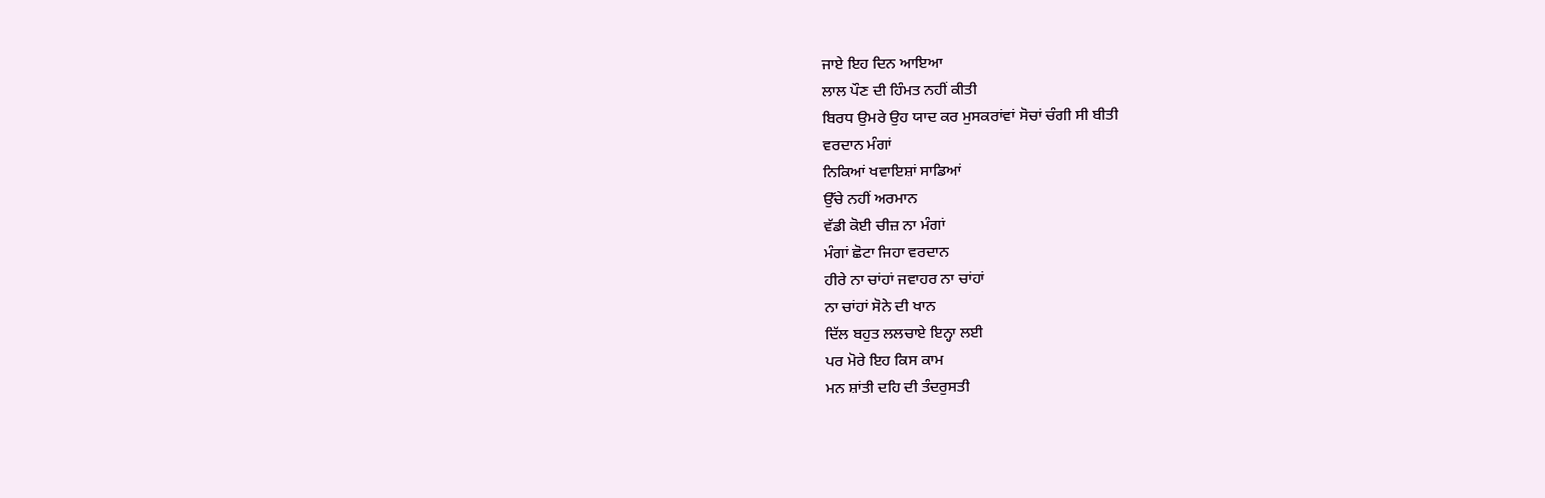ਜਾਏ ਇਹ ਦਿਨ ਆਇਆ
ਲਾਲ ਪੌਣ ਦੀ ਹਿੰਮਤ ਨਹੀਂ ਕੀਤੀ
ਬਿਰਧ ਉਮਰੇ ਉਹ ਯਾਦ ਕਰ ਮੁਸਕਰਾਂਵਾਂ ਸੋਚਾਂ ਚੰਗੀ ਸੀ ਬੀਤੀ
ਵਰਦਾਨ ਮੰਗਾਂ
ਨਿਕਿਆਂ ਖਵਾਇਸ਼ਾਂ ਸਾਡਿਆਂ
ਉੱਚੇ ਨਹੀਂ ਅਰਮਾਨ
ਵੱਡੀ ਕੋਈ ਚੀਜ਼ ਨਾ ਮੰਗਾਂ
ਮੰਗਾਂ ਛੋਟਾ ਜਿਹਾ ਵਰਦਾਨ
ਹੀਰੇ ਨਾ ਚਾਂਹਾਂ ਜਵਾਹਰ ਨਾ ਚਾਂਹਾਂ
ਨਾ ਚਾਂਹਾਂ ਸੋਨੇ ਦੀ ਖਾਨ
ਦਿੱਲ ਬਹੁਤ ਲਲਚਾਏ ਇਨ੍ਹਾ ਲਈ
ਪਰ ਮੋਰੇ ਇਹ ਕਿਸ ਕਾਮ
ਮਨ ਸ਼ਾਂਤੀ ਦਹਿ ਦੀ ਤੰਦਰੁਸਤੀ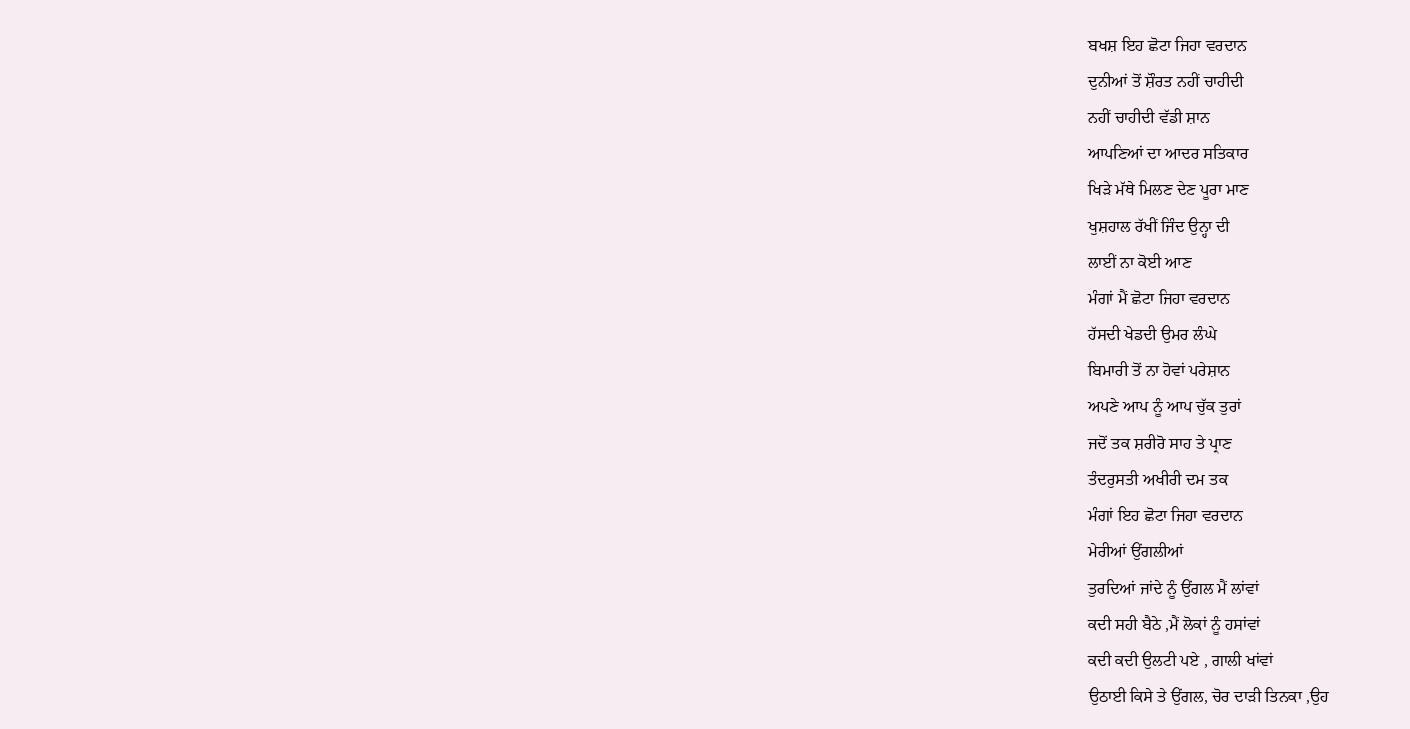ਬਖਸ਼ ਇਹ ਛੋਟਾ ਜਿਹਾ ਵਰਦਾਨ
ਦੁਨੀਆਂ ਤੋਂ ਸ਼ੌਰਤ ਨਹੀਂ ਚਾਹੀਦੀ
ਨਹੀਂ ਚਾਹੀਦੀ ਵੱਡੀ ਸ਼ਾਨ
ਆਪਣਿਆਂ ਦਾ ਆਦਰ ਸਤਿਕਾਰ
ਖਿੜੇ ਮੱਥੇ ਮਿਲਣ ਦੇਣ ਪੂਰਾ ਮਾਣ
ਖੁਸ਼ਹਾਲ ਰੱਖੀਂ ਜਿੰਦ ਉਨ੍ਹਾ ਦੀ
ਲਾਈਂ ਨਾ ਕੋਈ ਆਣ
ਮੰਗਾਂ ਮੈਂ ਛੋਟਾ ਜਿਹਾ ਵਰਦਾਨ
ਹੱਸਦੀ ਖੇਡਦੀ ਉਮਰ ਲੰਘੇ
ਬਿਮਾਰੀ ਤੋਂ ਨਾ ਹੋਵਾਂ ਪਰੇਸ਼ਾਨ
ਅਪਣੇ ਆਪ ਨੂੰ ਆਪ ਚੁੱਕ ਤੁਰਾਂ
ਜਦੋਂ ਤਕ ਸ਼ਰੀਰੋ ਸਾਹ ਤੇ ਪ੍ਰਾਣ
ਤੰਦਰੁਸਤੀ ਅਖੀਰੀ ਦਮ ਤਕ
ਮੰਗਾਂ ਇਹ ਛੋਟਾ ਜਿਹਾ ਵਰਦਾਨ
ਮੇਰੀਆਂ ਉਂਗਲੀਆਂ
ਤੁਰਦਿਆਂ ਜਾਂਦੇ ਨੂੰ ਉਂਗਲ ਮੈਂ ਲਾਂਵਾਂ
ਕਦੀ ਸਹੀ ਬੈਠੇ ,ਮੈਂ ਲੋਕਾਂ ਨੂੰ ਹਸਾਂਵਾਂ
ਕਦੀ ਕਦੀ ਉਲਟੀ ਪਏ , ਗਾਲੀ ਖਾਂਵਾਂ
ਉਠਾਈ ਕਿਸੇ ਤੇ ਉਂਗਲ, ਚੋਰ ਦਾੜੀ ਤਿਨਕਾ ,ਉਹ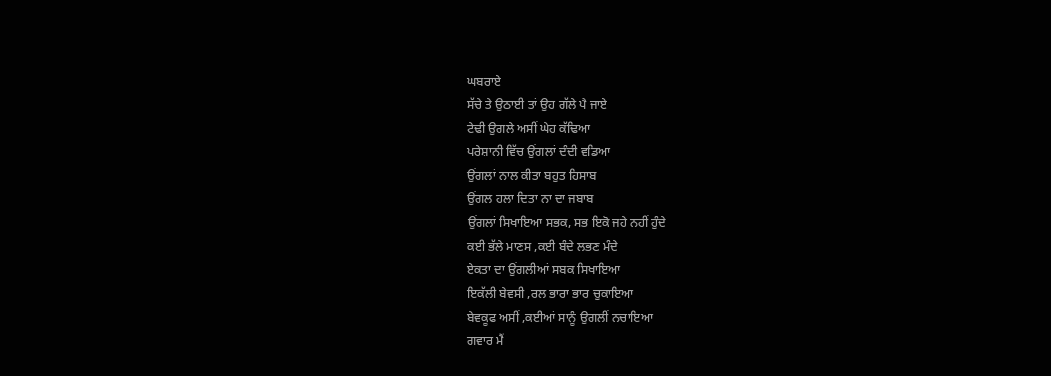ਘਬਰਾਏ
ਸੱਚੇ ਤੇ ਉਠਾਈ ਤਾਂ ਉਹ ਗੱਲੇ ਪੈ ਜਾਏ
ਟੇਢੀ ਉਗਲੇ ਅਸੀਂ ਘੇਹ ਕੱਢਿਆ
ਪਰੇਸ਼ਾਨੀ ਵਿੱਚ ਉਂਗਲਾਂ ਦੰਦੀ ਵਡਿਆ
ਉਂਗਲਾਂ ਨਾਲ ਕੀਤਾ ਬਹੁਤ ਹਿਸਾਬ
ਉਂਗਲ ਹਲਾ ਦਿਤਾ ਨਾ ਦਾ ਜਬਾਬ
ਉਂਗਲਾਂ ਸਿਖਾਇਆ ਸਭਕ, ਸਭ ਇਕੋ ਜਹੇ ਨਹੀਂ ਹੁੰਦੇ
ਕਈ ਭੱਲੇ ਮਾਣਸ ,ਕਈ ਬੰਦੇ ਲਭਣ ਮੰਦੇ
ਏਕਤਾ ਦਾ ਉਂਗਲੀਆਂ ਸਬਕ ਸਿਖਾਇਆ
ਇਕੱਲੀ ਬੇਵਸੀ ,ਰਲ ਭਾਰਾ ਭਾਰ ਚੁਕਾਇਆ
ਬੇਵਕੂਫ ਅਸੀਂ ,ਕਈਆਂ ਸਾਨੂੰ ਉਗਲੀਂ ਨਚਾਇਆ
ਗਵਾਰ ਮੈਂ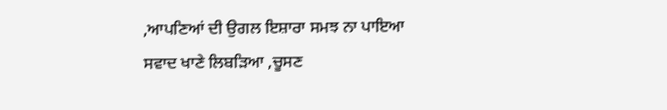,ਆਪਣਿਆਂ ਦੀ ਉਗਲ ਇਸ਼ਾਰਾ ਸਮਝ ਨਾ ਪਾਇਆ
ਸਵਾਦ ਖਾਣੇ ਲਿਬੜਿਆ ,ਚੂਸਣ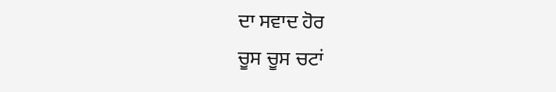ਦਾ ਸਵਾਦ ਹੋਰ
ਚੂਸ ਚੂਸ ਚਟਾਂ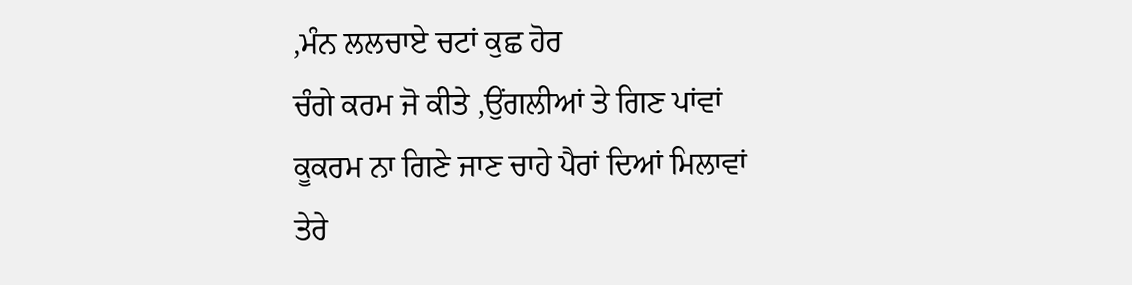,ਮੰਨ ਲਲਚਾਏ ਚਟਾਂ ਕੁਛ ਹੋਰ
ਚੰਗੇ ਕਰਮ ਜੋ ਕੀਤੇ ,ਉਂਗਲੀਆਂ ਤੇ ਗਿਣ ਪਾਂਵਾਂ
ਕੂਕਰਮ ਨਾ ਗਿਣੇ ਜਾਣ ਚਾਹੇ ਪੈਰਾਂ ਦਿਆਂ ਮਿਲਾਵਾਂ
ਤੇਰੇ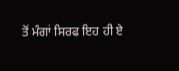ਤੋਂ ਮੰਗਾਂ ਸਿਰਫ ਇਹ ਹੀ ਏ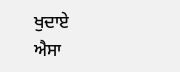ਖੁਦਾਏ
ਐਸਾ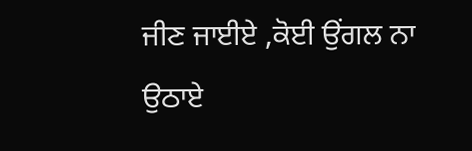ਜੀਣ ਜਾਈਏ ,ਕੋਈ ਉਂਗਲ ਨਾ ਉਠਾਏ